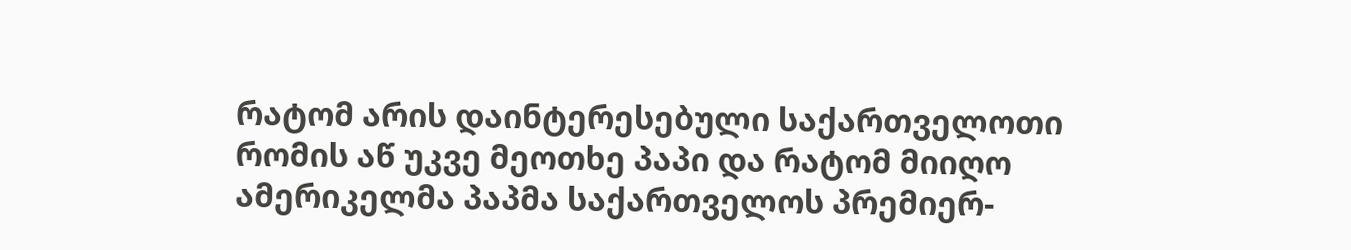რატომ არის დაინტერესებული საქართველოთი რომის აწ უკვე მეოთხე პაპი და რატომ მიიღო ამერიკელმა პაპმა საქართველოს პრემიერ-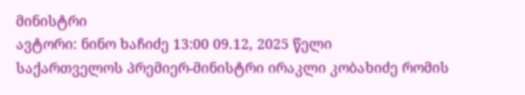მინისტრი
ავტორი: ნინო ხაჩიძე 13:00 09.12, 2025 წელი
საქართველოს პრემიერ-მინისტრი ირაკლი კობახიძე რომის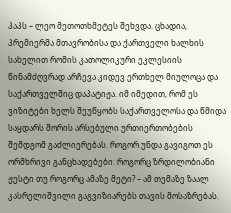პაპს – ლეო მეთოთხმეტეს შეხვდა. ცხადია, პრემიერმა მთავრობისა და ქართველი ხალხის სახელით რომის კათოლიკური ეკლესიის წინამძღვრად არჩევა კიდევ ერთხელ მიულოცა და საქართველშიც დაპატიჟა. იმ იმედით, რომ ეს ვიზიტები ხელს შეუწყობს საქართველოსა და წმიდა საყდარს შორის არსებული ურთიერთობების შემდგომ გაძლიერებას. როგორ უნდა გავიგოთ ეს ორმხრივი განცხადებები: როგორც ზრდილობიანი ჟესტი თუ როგორც ამაზე მეტი? – ამ თემაზე ზაალ კასრელიშვილი გაგვიზიარებს თავის მოსაზრებას.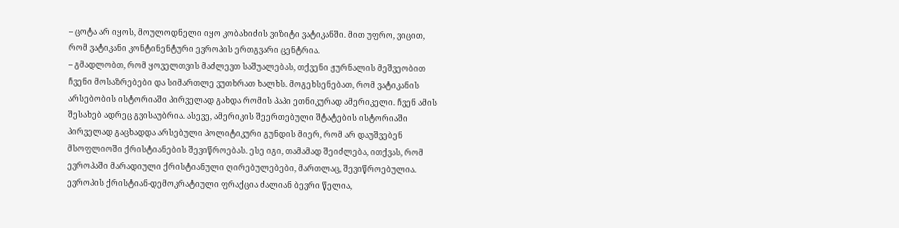– ცოტა არ იყოს, მოულოდნელი იყო კობახიძის ვიზიტი ვატიკანში. მით უფრო, ვიცით, რომ ვატიკანი კონტინენტური ევროპის ერთგვარი ცენტრია.
– გმადლობთ, რომ ყოველთვის მაძლევთ საშუალებას, თქვენი ჟურნალის მეშვეობით ჩვენი მოსაზრებები და სიმართლე ვუთხრათ ხალხს. მოგეხსენებათ, რომ ვატიკანის არსებობის ისტორიაში პირველად გახდა რომის პაპი ეთნიკურად ამერიკელი. ჩვენ ამის შესახებ ადრეც გვისაუბრია. ასევე, ამერიკის შეერთებული შტატების ისტორიაში პირველად გაცხადდა არსებული პოლიტიკური გუნდის მიერ, რომ არ დაუშვებენ მსოფლიოში ქრისტიანების შევიწროებას. ესე იგი, თამამად შეიძლება, ითქვას, რომ ევროპაში მარადიული ქრისტიანული ღირებულებები, მართლაც, შევიწროებულია. ევროპის ქრისტიან-დემოკრატიული ფრაქცია ძალიან ბევრი წელია,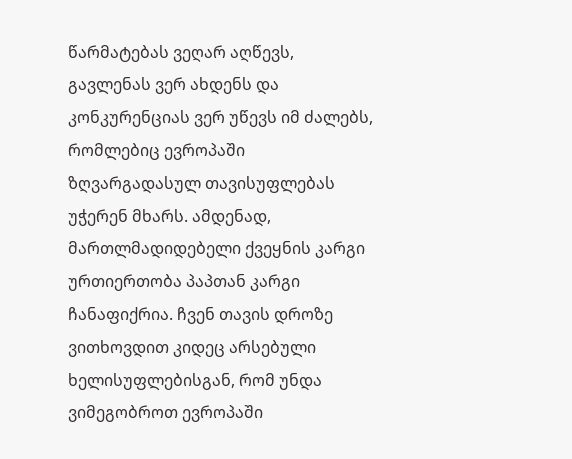წარმატებას ვეღარ აღწევს, გავლენას ვერ ახდენს და კონკურენციას ვერ უწევს იმ ძალებს, რომლებიც ევროპაში ზღვარგადასულ თავისუფლებას უჭერენ მხარს. ამდენად, მართლმადიდებელი ქვეყნის კარგი ურთიერთობა პაპთან კარგი ჩანაფიქრია. ჩვენ თავის დროზე ვითხოვდით კიდეც არსებული ხელისუფლებისგან, რომ უნდა ვიმეგობროთ ევროპაში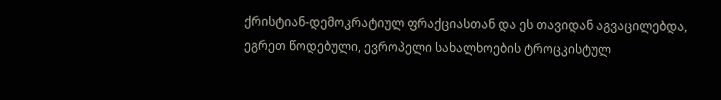ქრისტიან-დემოკრატიულ ფრაქციასთან და ეს თავიდან აგვაცილებდა, ეგრეთ წოდებული, ევროპელი სახალხოების ტროცკისტულ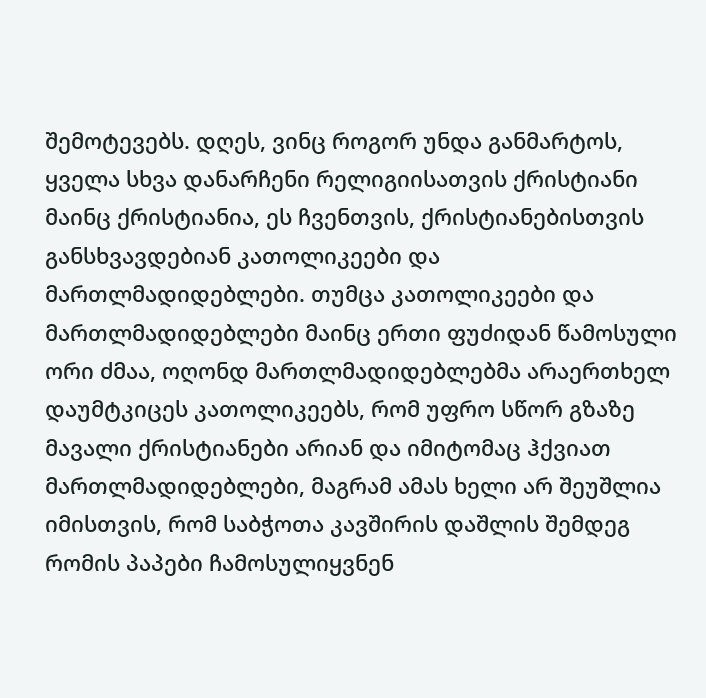შემოტევებს. დღეს, ვინც როგორ უნდა განმარტოს, ყველა სხვა დანარჩენი რელიგიისათვის ქრისტიანი მაინც ქრისტიანია, ეს ჩვენთვის, ქრისტიანებისთვის განსხვავდებიან კათოლიკეები და მართლმადიდებლები. თუმცა კათოლიკეები და მართლმადიდებლები მაინც ერთი ფუძიდან წამოსული ორი ძმაა, ოღონდ მართლმადიდებლებმა არაერთხელ დაუმტკიცეს კათოლიკეებს, რომ უფრო სწორ გზაზე მავალი ქრისტიანები არიან და იმიტომაც ჰქვიათ მართლმადიდებლები, მაგრამ ამას ხელი არ შეუშლია იმისთვის, რომ საბჭოთა კავშირის დაშლის შემდეგ რომის პაპები ჩამოსულიყვნენ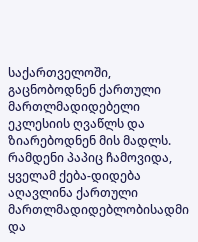საქართველოში, გაცნობოდნენ ქართული მართლმადიდებელი ეკლესიის ღვაწლს და ზიარებოდნენ მის მადლს. რამდენი პაპიც ჩამოვიდა, ყველამ ქება-დიდება აღავლინა ქართული მართლმადიდებლობისადმი და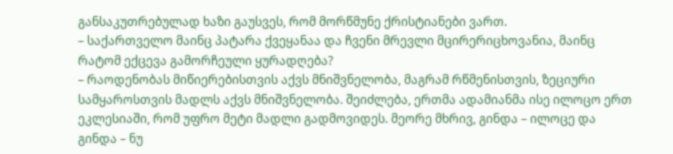განსაკუთრებულად ხაზი გაუსვეს, რომ მორწმუნე ქრისტიანები ვართ.
– საქართველო მაინც პატარა ქვეყანაა და ჩვენი მრევლი მცირერიცხოვანია, მაინც რატომ ექცევა გამორჩეული ყურადღება?
– რაოდენობას მიწიერებისთვის აქვს მნიშვნელობა, მაგრამ რწმენისთვის, ზეციური სამყაროსთვის მადლს აქვს მნიშვნელობა. შეიძლება, ერთმა ადამიანმა ისე ილოცო ერთ ეკლესიაში, რომ უფრო მეტი მადლი გადმოვიდეს. მეორე მხრივ, გინდა – ილოცე და გინდა – ნუ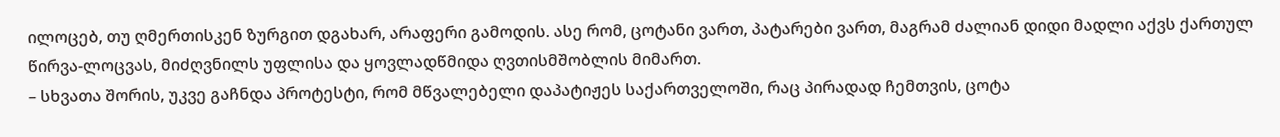ილოცებ, თუ ღმერთისკენ ზურგით დგახარ, არაფერი გამოდის. ასე რომ, ცოტანი ვართ, პატარები ვართ, მაგრამ ძალიან დიდი მადლი აქვს ქართულ წირვა-ლოცვას, მიძღვნილს უფლისა და ყოვლადწმიდა ღვთისმშობლის მიმართ.
– სხვათა შორის, უკვე გაჩნდა პროტესტი, რომ მწვალებელი დაპატიჟეს საქართველოში, რაც პირადად ჩემთვის, ცოტა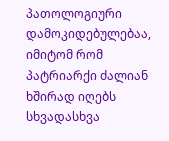პათოლოგიური დამოკიდებულებაა, იმიტომ რომ პატრიარქი ძალიან ხშირად იღებს სხვადასხვა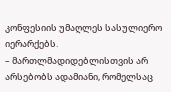კონფესიის უმაღლეს სასულიერო იერარქებს.
– მართლმადიდებლისთვის არ არსებობს ადამიანი, რომელსაც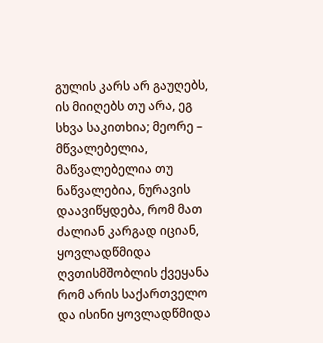გულის კარს არ გაუღებს, ის მიიღებს თუ არა, ეგ სხვა საკითხია; მეორე – მწვალებელია, მაწვალებელია თუ ნაწვალებია, ნურავის დაავიწყდება, რომ მათ ძალიან კარგად იციან, ყოვლადწმიდა ღვთისმშობლის ქვეყანა რომ არის საქართველო და ისინი ყოვლადწმიდა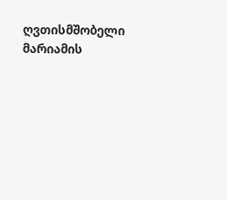ღვთისმშობელი მარიამის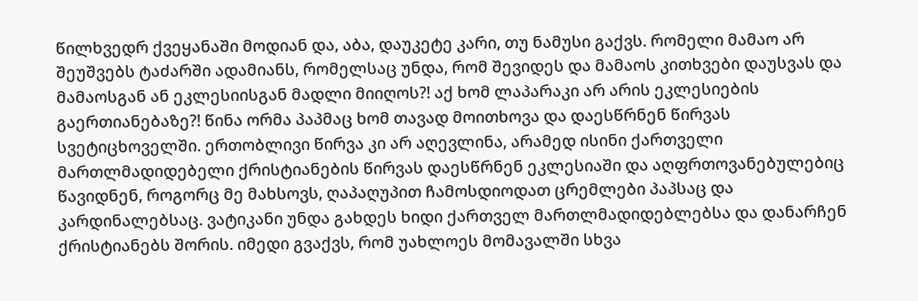წილხვედრ ქვეყანაში მოდიან და, აბა, დაუკეტე კარი, თუ ნამუსი გაქვს. რომელი მამაო არ შეუშვებს ტაძარში ადამიანს, რომელსაც უნდა, რომ შევიდეს და მამაოს კითხვები დაუსვას და მამაოსგან ან ეკლესიისგან მადლი მიიღოს?! აქ ხომ ლაპარაკი არ არის ეკლესიების გაერთიანებაზე?! წინა ორმა პაპმაც ხომ თავად მოითხოვა და დაესწრნენ წირვას სვეტიცხოველში. ერთობლივი წირვა კი არ აღევლინა, არამედ ისინი ქართველი მართლმადიდებელი ქრისტიანების წირვას დაესწრნენ ეკლესიაში და აღფრთოვანებულებიც წავიდნენ, როგორც მე მახსოვს, ღაპაღუპით ჩამოსდიოდათ ცრემლები პაპსაც და კარდინალებსაც. ვატიკანი უნდა გახდეს ხიდი ქართველ მართლმადიდებლებსა და დანარჩენ ქრისტიანებს შორის. იმედი გვაქვს, რომ უახლოეს მომავალში სხვა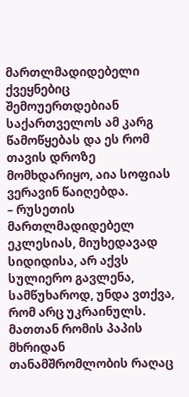მართლმადიდებელი ქვეყნებიც შემოუერთდებიან საქართველოს ამ კარგ წამოწყებას და ეს რომ თავის დროზე მომხდარიყო, აია სოფიას ვერავინ წაიღებდა.
– რუსეთის მართლმადიდებელ ეკლესიას, მიუხედავად სიდიდისა, არ აქვს სულიერო გავლენა, სამწუხაროდ, უნდა ვთქვა, რომ არც უკრაინულს. მათთან რომის პაპის მხრიდან თანამშრომლობის რაღაც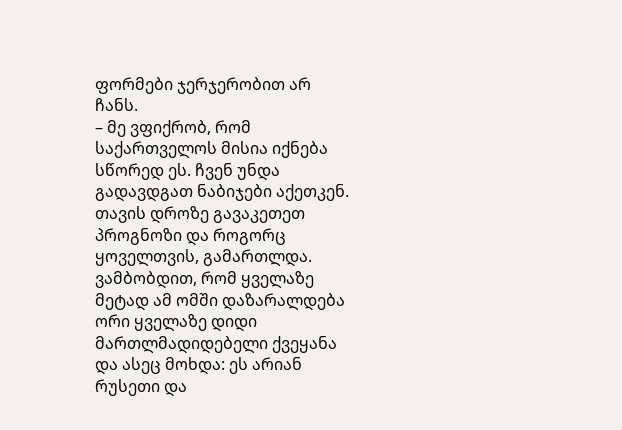ფორმები ჯერჯერობით არ ჩანს.
– მე ვფიქრობ, რომ საქართველოს მისია იქნება სწორედ ეს. ჩვენ უნდა გადავდგათ ნაბიჯები აქეთკენ. თავის დროზე გავაკეთეთ პროგნოზი და როგორც ყოველთვის, გამართლდა. ვამბობდით, რომ ყველაზე მეტად ამ ომში დაზარალდება ორი ყველაზე დიდი მართლმადიდებელი ქვეყანა და ასეც მოხდა: ეს არიან რუსეთი და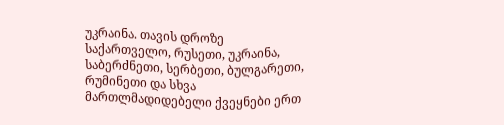უკრაინა. თავის დროზე საქართველო, რუსეთი, უკრაინა, საბერძნეთი, სერბეთი, ბულგარეთი, რუმინეთი და სხვა მართლმადიდებელი ქვეყნები ერთ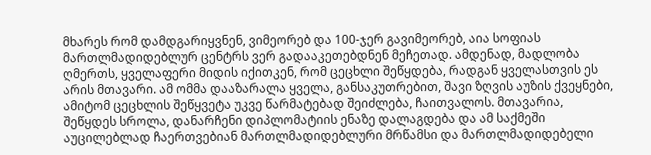მხარეს რომ დამდგარიყვნენ, ვიმეორებ და 100-ჯერ გავიმეორებ, აია სოფიას მართლმადიდებლურ ცენტრს ვერ გადააკეთებდნენ მეჩეთად. ამდენად, მადლობა ღმერთს, ყველაფერი მიდის იქითკენ, რომ ცეცხლი შეწყდება, რადგან ყველასთვის ეს არის მთავარი. ამ ომმა დააზარალა ყველა, განსაკუთრებით, შავი ზღვის აუზის ქვეყნები, ამიტომ ცეცხლის შეწყვეტა უკვე წარმატებად შეიძლება, ჩაითვალოს. მთავარია, შეწყდეს სროლა, დანარჩენი დიპლომატიის ენაზე დალაგდება და ამ საქმეში აუცილებლად ჩაერთვებიან მართლმადიდებლური მრწამსი და მართლმადიდებელი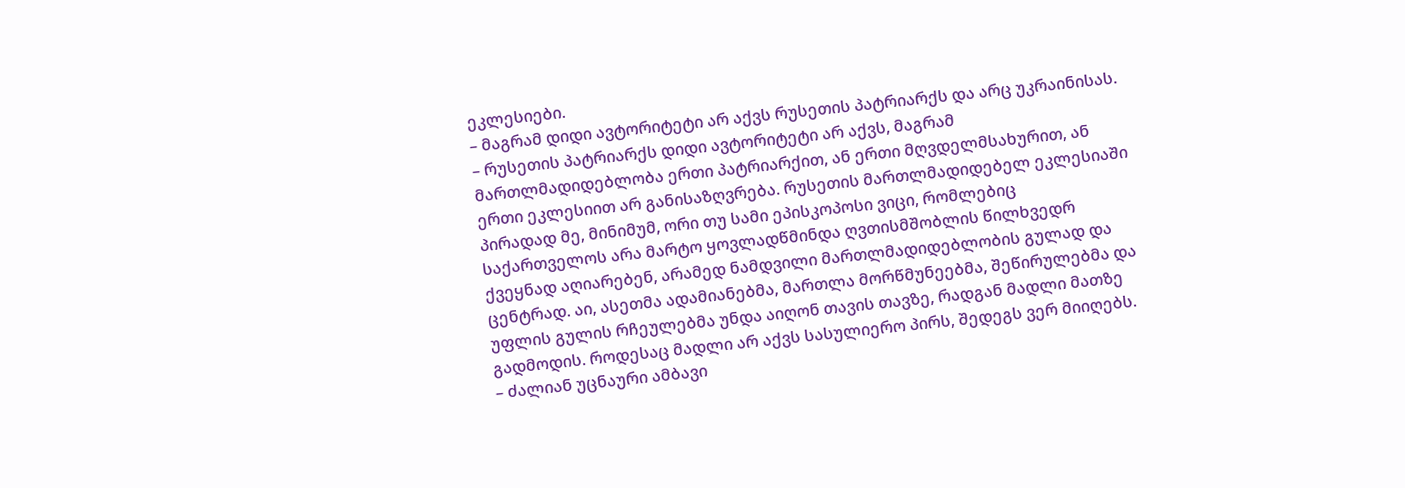ეკლესიები.
– მაგრამ დიდი ავტორიტეტი არ აქვს რუსეთის პატრიარქს და არც უკრაინისას.
– რუსეთის პატრიარქს დიდი ავტორიტეტი არ აქვს, მაგრამ მართლმადიდებლობა ერთი პატრიარქით, ან ერთი მღვდელმსახურით, ან ერთი ეკლესიით არ განისაზღვრება. რუსეთის მართლმადიდებელ ეკლესიაში პირადად მე, მინიმუმ, ორი თუ სამი ეპისკოპოსი ვიცი, რომლებიც საქართველოს არა მარტო ყოვლადწმინდა ღვთისმშობლის წილხვედრ ქვეყნად აღიარებენ, არამედ ნამდვილი მართლმადიდებლობის გულად და ცენტრად. აი, ასეთმა ადამიანებმა, მართლა მორწმუნეებმა, შეწირულებმა და უფლის გულის რჩეულებმა უნდა აიღონ თავის თავზე, რადგან მადლი მათზე გადმოდის. როდესაც მადლი არ აქვს სასულიერო პირს, შედეგს ვერ მიიღებს.
– ძალიან უცნაური ამბავი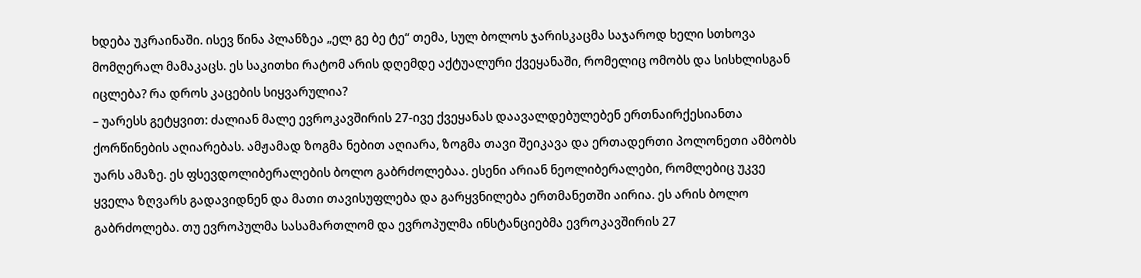ხდება უკრაინაში. ისევ წინა პლანზეა „ელ გე ბე ტე“ თემა, სულ ბოლოს ჯარისკაცმა საჯაროდ ხელი სთხოვა მომღერალ მამაკაცს. ეს საკითხი რატომ არის დღემდე აქტუალური ქვეყანაში, რომელიც ომობს და სისხლისგან იცლება? რა დროს კაცების სიყვარულია?
– უარესს გეტყვით: ძალიან მალე ევროკავშირის 27-ივე ქვეყანას დაავალდებულებენ ერთნაირქესიანთა ქორწინების აღიარებას. ამჟამად ზოგმა ნებით აღიარა, ზოგმა თავი შეიკავა და ერთადერთი პოლონეთი ამბობს უარს ამაზე. ეს ფსევდოლიბერალების ბოლო გაბრძოლებაა. ესენი არიან ნეოლიბერალები, რომლებიც უკვე ყველა ზღვარს გადავიდნენ და მათი თავისუფლება და გარყვნილება ერთმანეთში აირია. ეს არის ბოლო გაბრძოლება. თუ ევროპულმა სასამართლომ და ევროპულმა ინსტანციებმა ევროკავშირის 27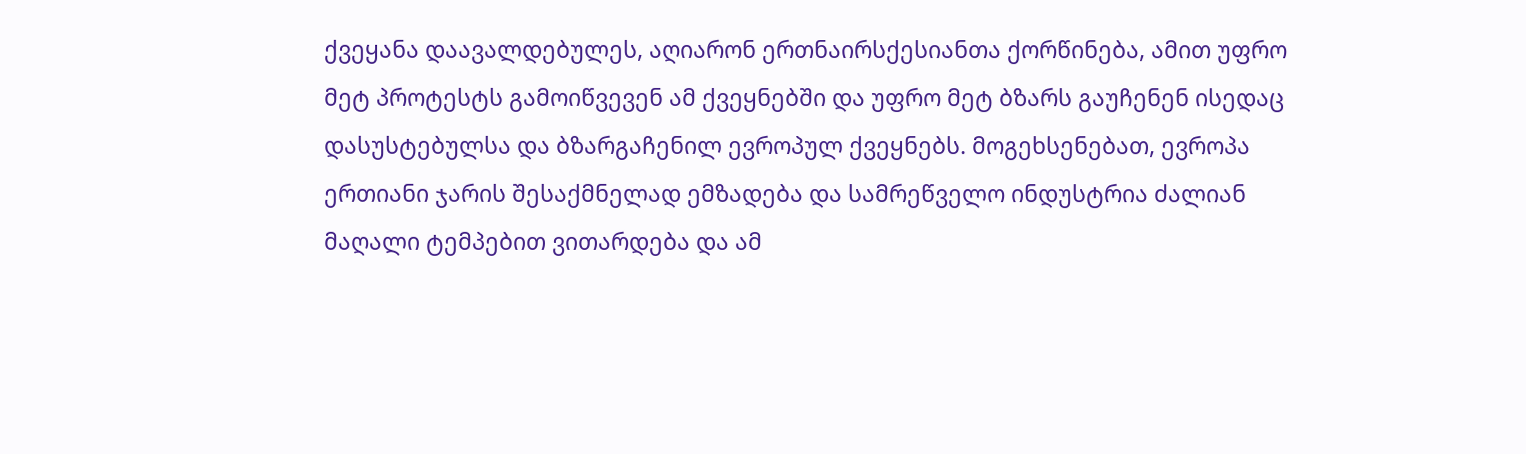ქვეყანა დაავალდებულეს, აღიარონ ერთნაირსქესიანთა ქორწინება, ამით უფრო მეტ პროტესტს გამოიწვევენ ამ ქვეყნებში და უფრო მეტ ბზარს გაუჩენენ ისედაც დასუსტებულსა და ბზარგაჩენილ ევროპულ ქვეყნებს. მოგეხსენებათ, ევროპა ერთიანი ჯარის შესაქმნელად ემზადება და სამრეწველო ინდუსტრია ძალიან მაღალი ტემპებით ვითარდება და ამ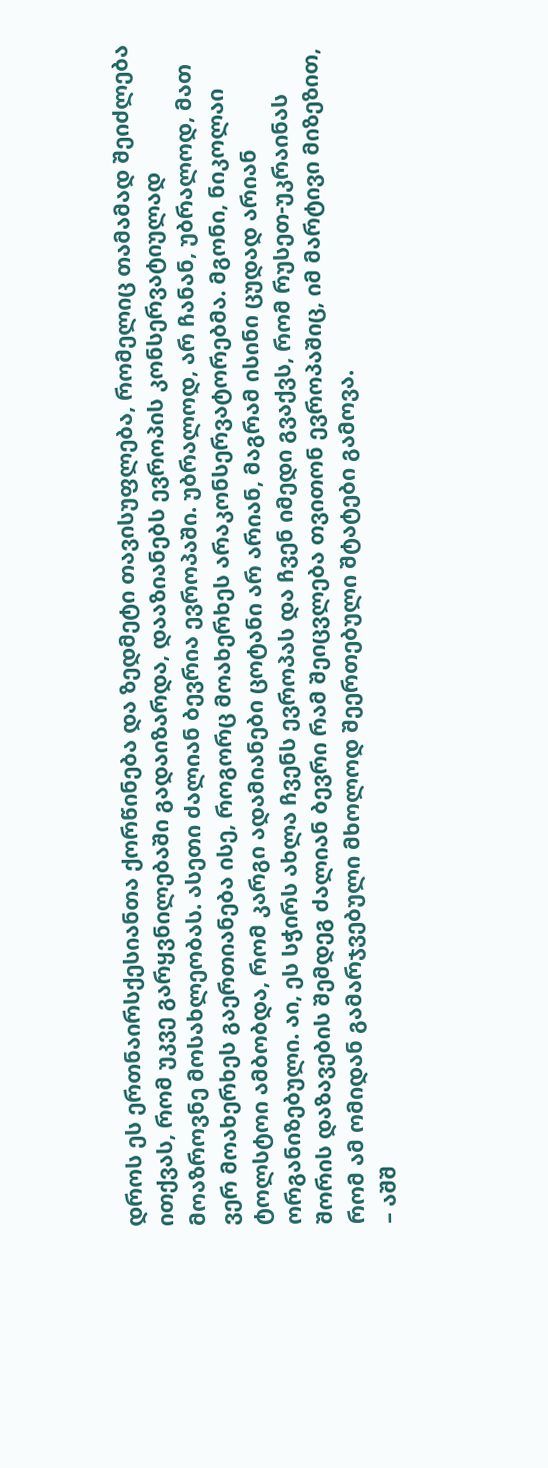დროს ეს ერთნაირსქესიანთა ქორწინება და ზედმეტი თავისუფლება, რომელიც თამამად შეიძლება ითქვას, რომ უკვე გარყვნილებაში გადაიზარდა, დააზიანებს ევროპის კონსერვატიულად მოაზროვნე მოსახლეობას. ასეთი ძალიან ბევრია ევროპაში. უბრალოდ, არ ჩანან, უბრალოდ, მათ ვერ მოახერხეს გაერთიანება ისე, როგორც მოახერხეს არაკონსერვატორებმა. მგონი, ნიკოლაი ტოლსტოი ამბობდა, რომ კარგი ადამიანები ცოტანი არ არიან, მაგრამ ისინი ცუდად არიან ორგანიზებული. აი, ეს სჭირს ახლა ჩვენს ევროპას და ჩვენ იმედი გვაქვს, რომ რუსეთ-უკრაინას შორის დაზავების შემდეგ ძალიან ბევრი რამ შეიცვლება თვითონ ევროპაშიც, იმ მარტივი მიზეზით, რომ ამ ომიდან გამარჯვებული მხოლოდ შეერთებული შტატები გამოვა.
– აშშ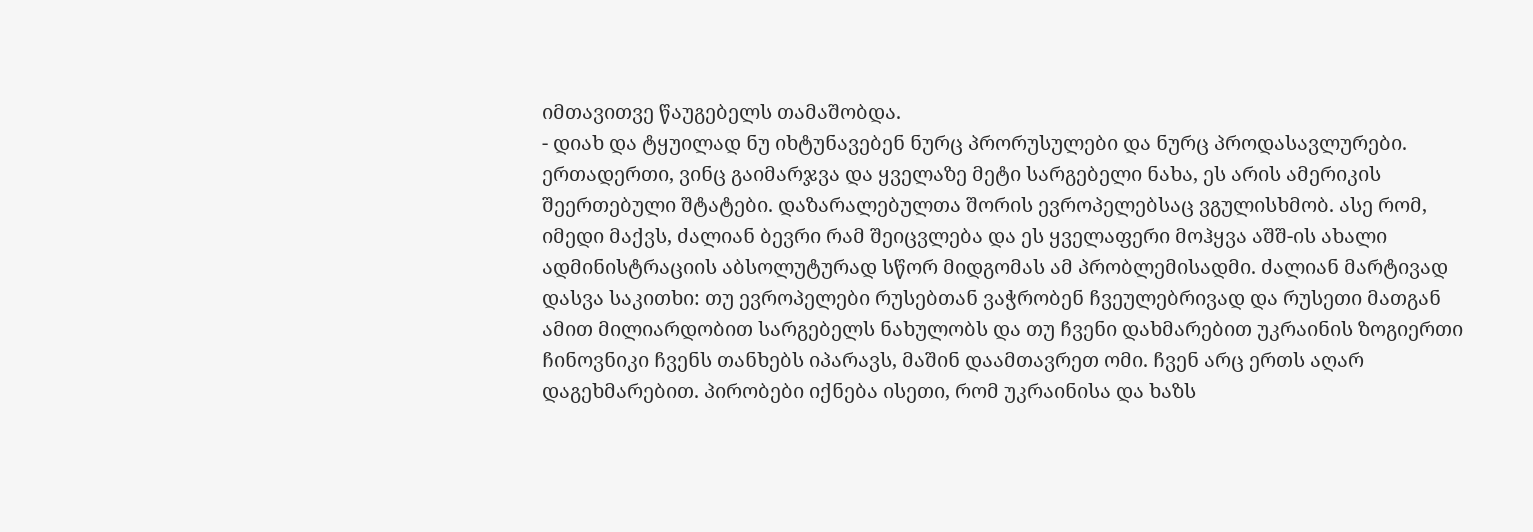იმთავითვე წაუგებელს თამაშობდა.
- დიახ და ტყუილად ნუ იხტუნავებენ ნურც პრორუსულები და ნურც პროდასავლურები. ერთადერთი, ვინც გაიმარჯვა და ყველაზე მეტი სარგებელი ნახა, ეს არის ამერიკის შეერთებული შტატები. დაზარალებულთა შორის ევროპელებსაც ვგულისხმობ. ასე რომ, იმედი მაქვს, ძალიან ბევრი რამ შეიცვლება და ეს ყველაფერი მოჰყვა აშშ-ის ახალი ადმინისტრაციის აბსოლუტურად სწორ მიდგომას ამ პრობლემისადმი. ძალიან მარტივად დასვა საკითხი: თუ ევროპელები რუსებთან ვაჭრობენ ჩვეულებრივად და რუსეთი მათგან ამით მილიარდობით სარგებელს ნახულობს და თუ ჩვენი დახმარებით უკრაინის ზოგიერთი ჩინოვნიკი ჩვენს თანხებს იპარავს, მაშინ დაამთავრეთ ომი. ჩვენ არც ერთს აღარ დაგეხმარებით. პირობები იქნება ისეთი, რომ უკრაინისა და ხაზს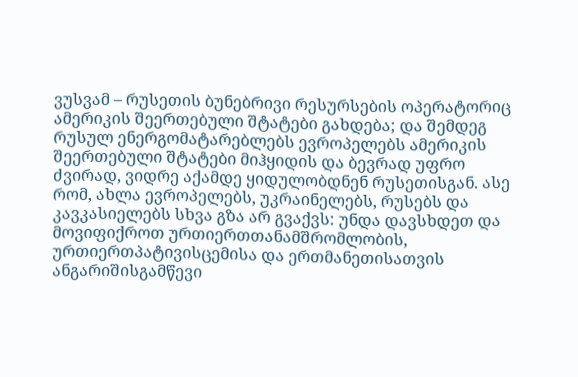ვუსვამ – რუსეთის ბუნებრივი რესურსების ოპერატორიც ამერიკის შეერთებული შტატები გახდება; და შემდეგ რუსულ ენერგომატარებლებს ევროპელებს ამერიკის შეერთებული შტატები მიჰყიდის და ბევრად უფრო ძვირად, ვიდრე აქამდე ყიდულობდნენ რუსეთისგან. ასე რომ, ახლა ევროპელებს, უკრაინელებს, რუსებს და კავკასიელებს სხვა გზა არ გვაქვს: უნდა დავსხდეთ და მოვიფიქროთ ურთიერთთანამშრომლობის, ურთიერთპატივისცემისა და ერთმანეთისათვის ანგარიშისგამწევი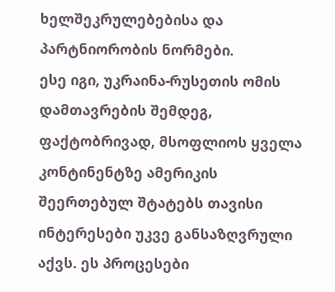ხელშეკრულებებისა და პარტნიორობის ნორმები.
ესე იგი, უკრაინა-რუსეთის ომის დამთავრების შემდეგ, ფაქტობრივად, მსოფლიოს ყველა კონტინენტზე ამერიკის შეერთებულ შტატებს თავისი ინტერესები უკვე განსაზღვრული აქვს. ეს პროცესები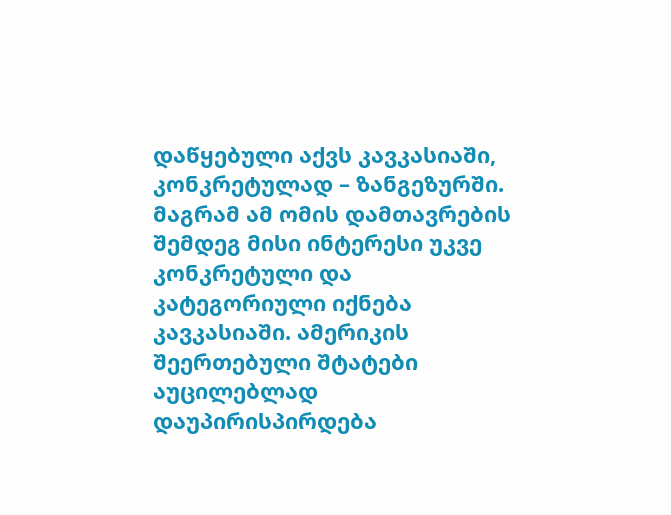დაწყებული აქვს კავკასიაში, კონკრეტულად – ზანგეზურში. მაგრამ ამ ომის დამთავრების შემდეგ მისი ინტერესი უკვე კონკრეტული და კატეგორიული იქნება კავკასიაში. ამერიკის შეერთებული შტატები აუცილებლად დაუპირისპირდება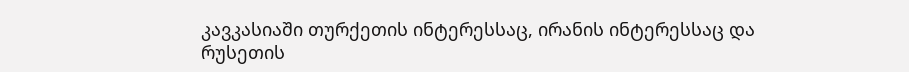კავკასიაში თურქეთის ინტერესსაც, ირანის ინტერესსაც და რუსეთის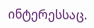ინტერესსაც.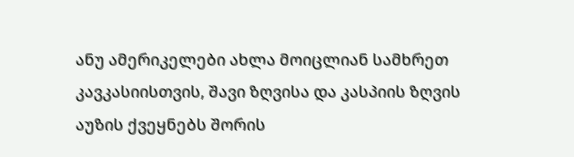ანუ ამერიკელები ახლა მოიცლიან სამხრეთ კავკასიისთვის, შავი ზღვისა და კასპიის ზღვის აუზის ქვეყნებს შორის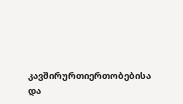კავშირურთიერთობებისა და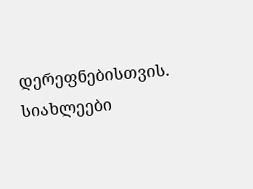დერეფნებისთვის.
სიახლეები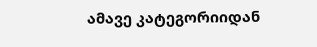ამავე კატეგორიიდან